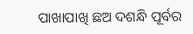ପାଖାପାଖି ଛଅ ଦଶନ୍ଧି ପୂର୍ବର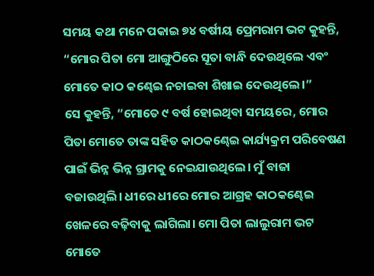ସମୟ କଥା ମନେ ପକାଇ ୭୪ ବର୍ଷୀୟ ପ୍ରେମରାମ ଭଟ କୁହନ୍ତି, “ମୋର ପିତା ମୋ ଆଙ୍ଗୁଠିରେ ସୂତା ବାନ୍ଧି ଦେଉଥିଲେ ଏବଂ ମୋତେ କାଠ କଣ୍ଢେଇ ନଚାଇବା ଶିଖାଇ ଦେଉଥିଲେ।”
ସେ କୁହନ୍ତି, “ମୋତେ ୯ ବର୍ଷ ହୋଇଥିବା ସମୟରେ, ମୋର ପିତା ମୋତେ ତାଙ୍କ ସହିତ କାଠକଣ୍ଢେଇ କାର୍ଯ୍ୟକ୍ରମ ପରିବେଷଣ ପାଇଁ ଭିନ୍ନ ଭିନ୍ନ ଗ୍ରାମକୁ ନେଇଯାଉଥିଲେ। ମୁଁ ବାଜା ବଜାଉଥିଲି। ଧୀରେ ଧୀରେ ମୋର ଆଗ୍ରହ କାଠକଣ୍ଢେଇ ଖେଳରେ ବଢ଼ିବାକୁ ଲାଗିଲା। ମୋ ପିତା ଲାଲୁରାମ ଭଟ ମୋତେ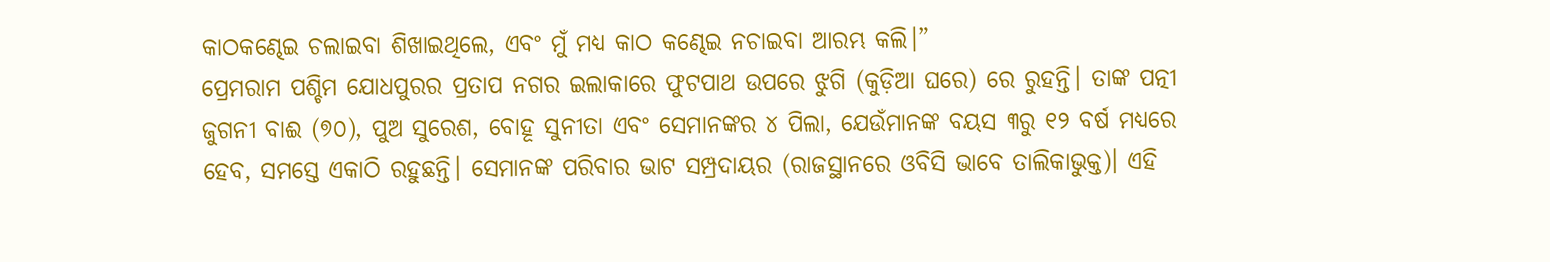କାଠକଣ୍ଢେଇ ଚଲାଇବା ଶିଖାଇଥିଲେ, ଏବଂ ମୁଁ ମଧ୍ୟ କାଠ କଣ୍ଢେଇ ନଚାଇବା ଆରମ୍ଭ କଲି।”
ପ୍ରେମରାମ ପଶ୍ଚିମ ଯୋଧପୁରର ପ୍ରତାପ ନଗର ଇଲାକାରେ ଫୁଟପାଥ ଉପରେ ଝୁଗି (କୁଡ଼ିଆ ଘରେ) ରେ ରୁହନ୍ତି। ତାଙ୍କ ପତ୍ନୀ ଜୁଗନୀ ବାଈ (୭୦), ପୁଅ ସୁରେଶ, ବୋହୂ ସୁନୀତା ଏବଂ ସେମାନଙ୍କର ୪ ପିଲା, ଯେଉଁମାନଙ୍କ ବୟସ ୩ରୁ ୧୨ ବର୍ଷ ମଧ୍ୟରେ ହେବ, ସମସ୍ତେ ଏକାଠି ରହୁଛନ୍ତି। ସେମାନଙ୍କ ପରିବାର ଭାଟ ସମ୍ପ୍ରଦାୟର (ରାଜସ୍ଥାନରେ ଓବିସି ଭାବେ ତାଲିକାଭୁକ୍ତ)। ଏହି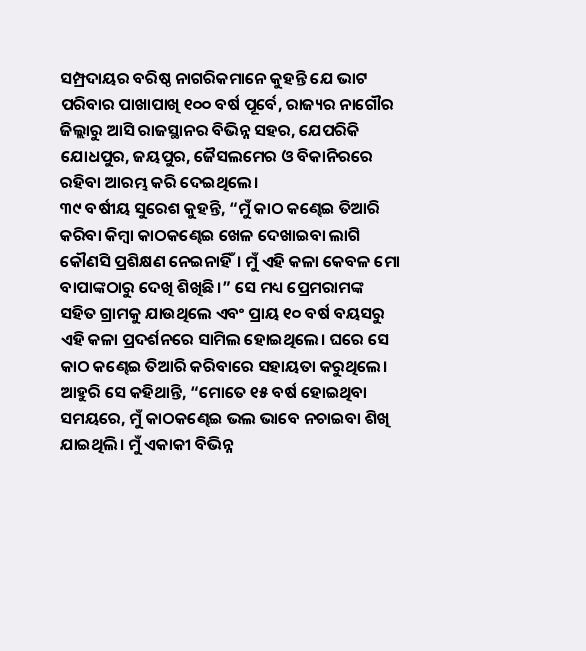ସମ୍ପ୍ରଦାୟର ବରିଷ୍ଠ ନାଗରିକମାନେ କୁହନ୍ତି ଯେ ଭାଟ ପରିବାର ପାଖାପାଖି ୧୦୦ ବର୍ଷ ପୂର୍ବେ, ରାଜ୍ୟର ନାଗୌର ଜିଲ୍ଲାରୁ ଆସି ରାଜସ୍ଥାନର ବିଭିନ୍ନ ସହର, ଯେପରିକି ଯୋଧପୁର, ଜୟପୁର, ଜୈସଲମେର ଓ ବିକାନିରରେ ରହିବା ଆରମ୍ଭ କରି ଦେଇଥିଲେ।
୩୯ ବର୍ଷୀୟ ସୁରେଶ କୁହନ୍ତି, “ମୁଁ କାଠ କଣ୍ଢେଇ ତିଆରି କରିବା କିମ୍ବା କାଠକଣ୍ଢେଇ ଖେଳ ଦେଖାଇବା ଲାଗି କୌଣସି ପ୍ରଶିକ୍ଷଣ ନେଇନାହିଁ। ମୁଁ ଏହି କଳା କେବଳ ମୋ ବାପାଙ୍କଠାରୁ ଦେଖି ଶିଖିଛି।” ସେ ମଧ୍ୟ ପ୍ରେମରାମଙ୍କ ସହିତ ଗ୍ରାମକୁ ଯାଉଥିଲେ ଏବଂ ପ୍ରାୟ ୧୦ ବର୍ଷ ବୟସରୁ ଏହି କଳା ପ୍ରଦର୍ଶନରେ ସାମିଲ ହୋଇଥିଲେ। ଘରେ ସେ କାଠ କଣ୍ଢେଇ ତିଆରି କରିବାରେ ସହାୟତା କରୁଥିଲେ। ଆହୁରି ସେ କହିଥାନ୍ତି, “ମୋତେ ୧୫ ବର୍ଷ ହୋଇଥିବା ସମୟରେ, ମୁଁ କାଠକଣ୍ଢେଇ ଭଲ ଭାବେ ନଚାଇବା ଶିଖି ଯାଇଥିଲି। ମୁଁ ଏକାକୀ ବିଭିନ୍ନ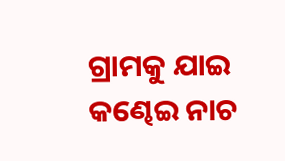ଗ୍ରାମକୁ ଯାଇ କଣ୍ଢେଇ ନାଚ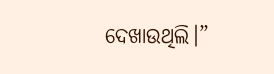ଦେଖାଉଥିଲି।”